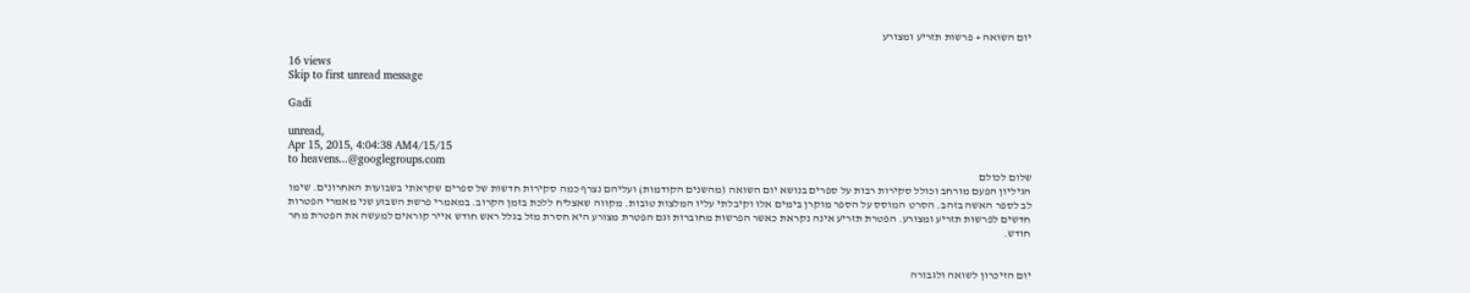יום השואה + פרשות תזריע ומצורע

16 views
Skip to first unread message

Gadi

unread,
Apr 15, 2015, 4:04:38 AM4/15/15
to heavens...@googlegroups.com
שלום לכולם
הגיליון הפעם מורחב וכולל סקירות רבות על ספרים בנושא יום השואה (מהשנים הקודמות) ועליהם נצרף כמה סקירות חדשות של ספרים שקראתי בשבועות האחרונים. שימו לב לספר האשה בזהב. הסרט המוסס על הספר מוקרן בימים אלו וקיבלתי עליו המלצות טובות. מקווה שאצליח ללכת בזמן הקרוב. במאמרי פרשת השבוע שני מאמרי הפטרות חדשים לפרשות תזריע ומצורע. הפטרת תזריע אינה נקראת כאשר הפרשות מחוברות וגם הפטרת מצורע היא חסרת מזל בגלל ראש חודש אייר קוראים למעשה את הפטרת מחר חודש.


יום הזיכרון לשואה ולגבורה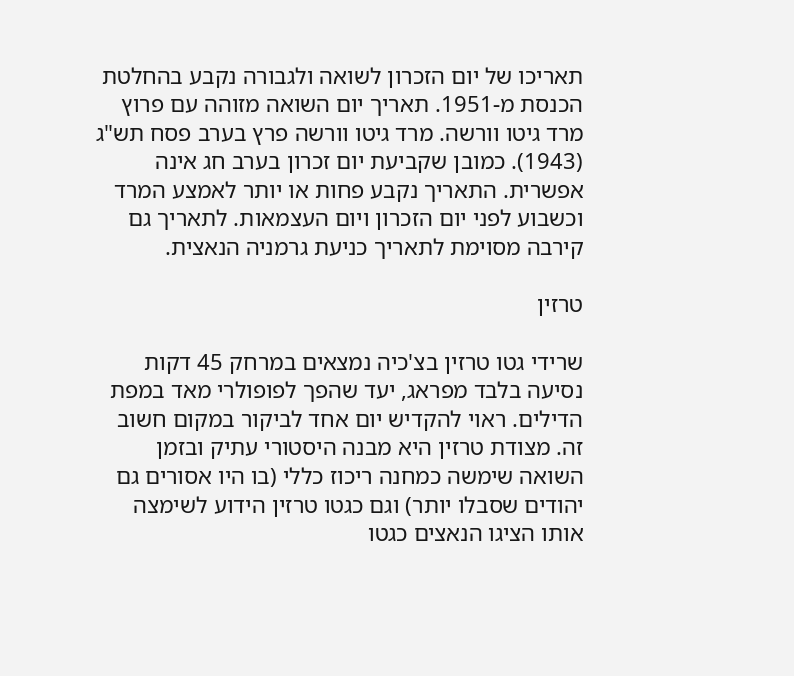תאריכו של יום הזכרון לשואה ולגבורה נקבע בהחלטת הכנסת מ-1951. תאריך יום השואה מזוהה עם פרוץ מרד גיטו וורשה. מרד גיטו וורשה פרץ בערב פסח תש"ג (1943). כמובן שקביעת יום זכרון בערב חג אינה אפשרית. התאריך נקבע פחות או יותר לאמצע המרד וכשבוע לפני יום הזכרון ויום העצמאות. לתאריך גם קירבה מסוימת לתאריך כניעת גרמניה הנאצית.

טרזין

שרידי גטו טרזין בצ'כיה נמצאים במרחק 45 דקות נסיעה בלבד מפראג, יעד שהפך לפופולרי מאד במפת הדילים. ראוי להקדיש יום אחד לביקור במקום חשוב זה. מצודת טרזין היא מבנה היסטורי עתיק ובזמן השואה שימשה כמחנה ריכוז כללי (בו היו אסורים גם יהודים שסבלו יותר) וגם כגטו טרזין הידוע לשימצה אותו הציגו הנאצים כגטו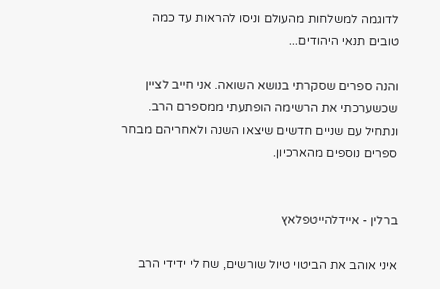לדוגמה למשלחות מהעולם וניסו להראות עד כמה טובים תנאי היהודים...

והנה ספרים שסקרתי בנושא השואה. אני חייב לציין שכשערכתי את הרשימה הופתעתי ממספרם הרב. ונתחיל עם שניים חדשים שיצאו השנה ולאחריהם מבחר ספרים נוספים מהארכיון.


ברלין - איידלהייטפלאץ

איני אוהב את הביטוי טיול שורשים, שח לי ידידי הרב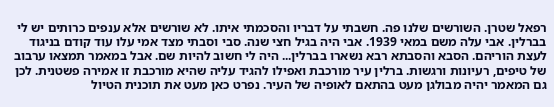רפאל שטרן. השורשים שלנו פה. חשבתי על דבריו והסכמתי איתו. לא שורשים אלא ענפים כרותים יש לי בברלין. אבי עלה משם במאי 1939. אבי היה בגיל חצי שנה. סבי וסבתי מצד אמי עלו עוד קודם בניגוד לעצת הוריהם. הסבא והסבתא רבא נשארו בברלין... היה לי חשוב להיות שם. אבל במאמר תמצאו ערבוב של טיפים, רעיונות ורגשות. ברלין עיר מורכבת ואפילו להגיד עליה שהיא מורכבת זו אמירה פשטנית. לכן גם המאמר יהיה מבולגן מעט בהתאם לאופיה של העיר. נפרט כאן מעט את תוכנית הטיול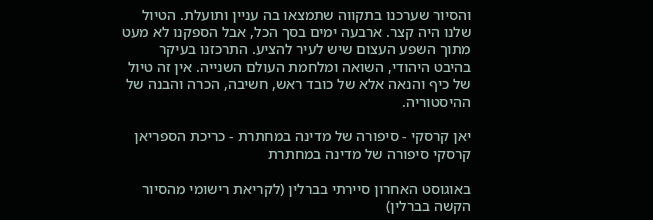והסיור שערכנו בתקווה שתמצאו בה עניין ותועלת. הטיול שלנו היה קצר. ארבעה ימים בסך הכל, אבל הספקנו לא מעט מתוך השפע העצום שיש לעיר להציע. התרכזנו בעיקר בהיבט היהודי, השואה ומלחמת העולם השנייה. אין זה טיול של כיף והנאה אלא של כובד ראש, חשיבה, הכרה והבנה של ההיסטוריה.

יאן קרסקי - סיפורה של מדינה במחתרת - כריכת הספריאן קרסקי סיפורה של מדינה במחתרת

באוגוסט האחרון סיירתי בברלין (לקריאת רישומי מהסיור הקשה בברלין)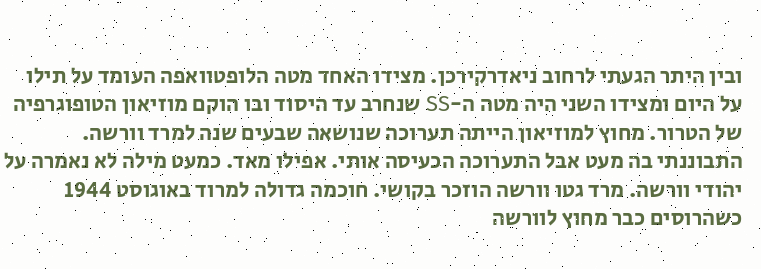ובין היתר הגעתי לרחוב ניאדרקירכן. מצידו האחד מטה הלופטוואפה העומד על תילו על היום ומצידו השני היה מטה ה-SS שנחרב עד היסוד ובו הוקם מוזיאון הטופוגרפיה של הטרור. מחוץ למוזיאון הייתה תערוכה שנושאה שבעים שנה למרד וורשה. התבוננתי בה מעט אבל התערוכה הכעיסה אותי. אפילו מאד. כמעט מילה לא נאמרה על יהודי וורשה. מרד גטו וורשה הוזכר בקושי. חוכמה גדולה למרוד באוגוסט 1944 כשהרוסים כבר מחוץ לוורשה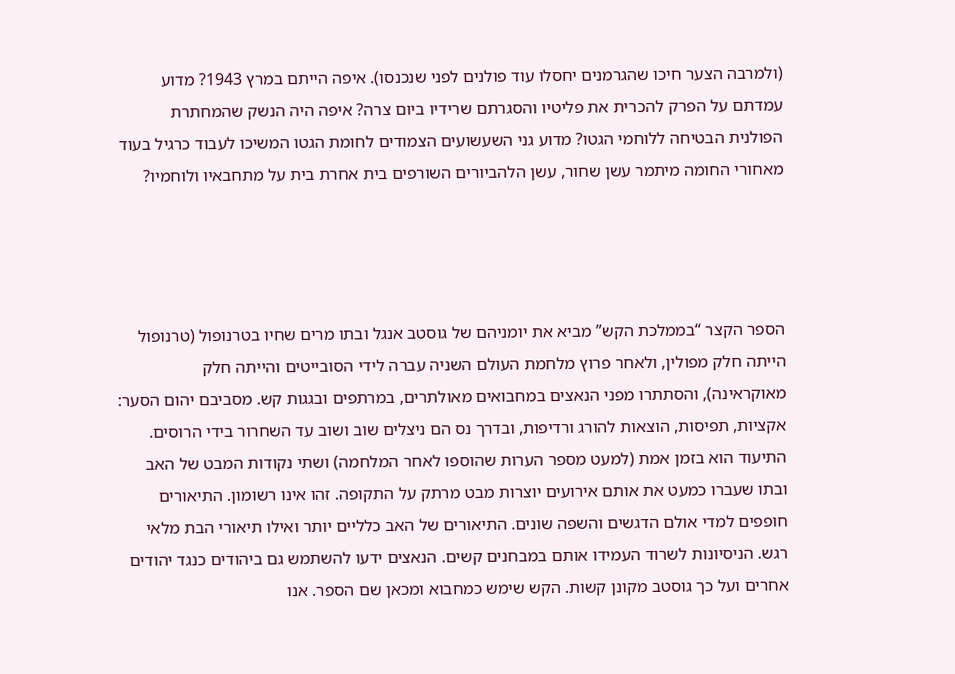(ולמרבה הצער חיכו שהגרמנים יחסלו עוד פולנים לפני שנכנסו). איפה הייתם במרץ 1943? מדוע עמדתם על הפרק להכרית את פליטיו והסגרתם שרידיו ביום צרה? איפה היה הנשק שהמחתרת הפולנית הבטיחה ללוחמי הגטו? מדוע גני השעשועים הצמודים לחומת הגטו המשיכו לעבוד כרגיל בעוד מאחורי החומה מיתמר עשן שחור, עשן הלהביורים השורפים בית אחרת בית על מתחבאיו ולוחמיו?




הספר הקצר “בממלכת הקש” מביא את יומניהם של גוסטב אנגל ובתו מרים שחיו בטרנופול (טרנופול הייתה חלק מפולין, ולאחר פרוץ מלחמת העולם השניה עברה לידי הסובייטים והייתה חלק מאוקראינה), והסתתרו מפני הנאצים במחבואים מאולתרים, במרתפים ובגגות קש. מסביבם יהום הסער: אקציות, תפיסות, הוצאות להורג ורדיפות, ובדרך נס הם ניצלים שוב ושוב עד השחרור בידי הרוסים. התיעוד הוא בזמן אמת (למעט מספר הערות שהוספו לאחר המלחמה) ושתי נקודות המבט של האב ובתו שעברו כמעט את אותם אירועים יוצרות מבט מרתק על התקופה. זהו אינו רשומון. התיאורים חופפים למדי אולם הדגשים והשפה שונים. התיאורים של האב כלליים יותר ואילו תיאורי הבת מלאי רגש. הניסיונות לשרוד העמידו אותם במבחנים קשים. הנאצים ידעו להשתמש גם ביהודים כנגד יהודים אחרים ועל כך גוסטב מקונן קשות. הקש שימש כמחבוא ומכאן שם הספר. אנו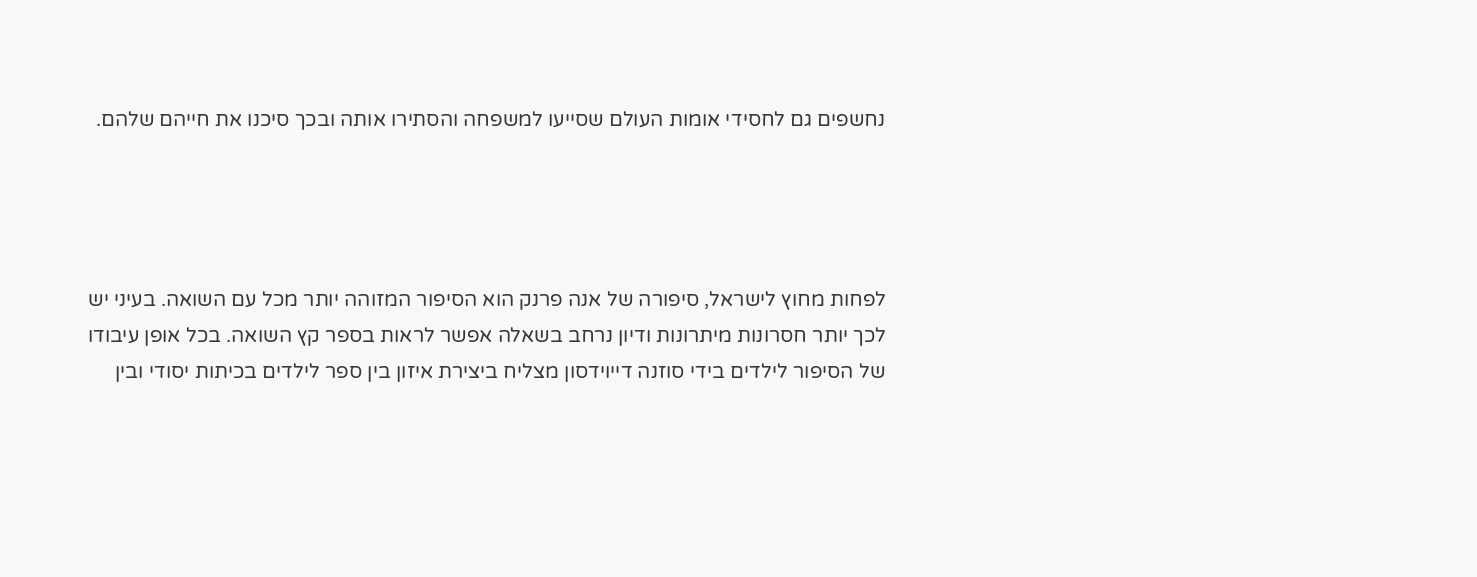נחשפים גם לחסידי אומות העולם שסייעו למשפחה והסתירו אותה ובכך סיכנו את חייהם שלהם.




לפחות מחוץ לישראל, סיפורה של אנה פרנק הוא הסיפור המזוהה יותר מכל עם השואה. בעיני יש לכך יותר חסרונות מיתרונות ודיון נרחב בשאלה אפשר לראות בספר קץ השואה. בכל אופן עיבודו של הסיפור לילדים בידי סוזנה דייוידסון מצליח ביצירת איזון בין ספר לילדים בכיתות יסודי ובין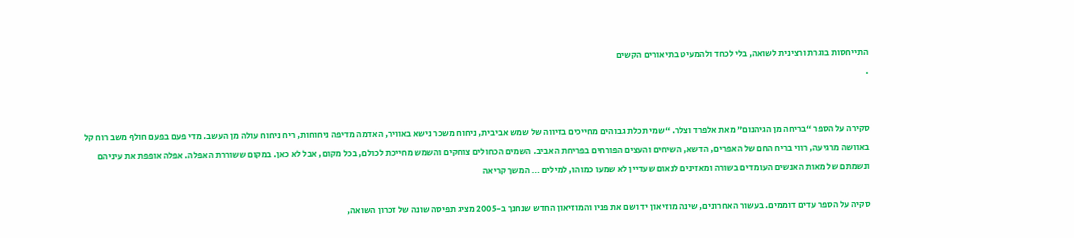התייחסות בוגרת ורצינית לשואה, בלי לכחד ולהמעיט בתיאורים הקשים
.


סקירה על הספר “בריחה מן הגיהנום” מאת אלפרד וצלר. “שמי תכלת גבוהים מחייכים בזיווה של שמש אביבית, ניחוח משכר נישא באוויר, האדמה מדיפה ניחוחות, ריח ניחוח עולה מן העשב. מדי פעם בפעם חולף משב רוח קל באוושה מרגיעה, רווי בריח החם של האפרים, הדשא, השיחים והעצים הפורחים בפריחת האביב. השמים הכחולים צוחקים והשמש מחייכת לכולם, בכל מקום, אבל לא כאן. במקום ששוררת האפלה. אפלה אופפת את עיניהם ונשמתם של מאות האנשים העומדים בשורה ומאזינים לנאום שעדיין לא שמעו כמוהו, למילים … המשך קריאה

סקיה על הספר עדים דוממים. בעשור האחרונים, שינה מוזיאון יד ושם את פניו והמוזיאון החדש שנחנך ב-2005 מציג תפיסה שונה של זכרון השואה,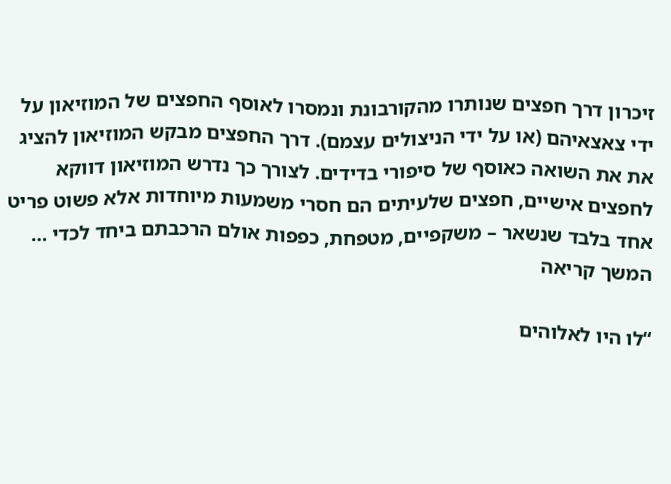זיכרון דרך חפצים שנותרו מהקורבונת ונמסרו לאוסף החפצים של המוזיאון על ידי צאצאיהם (או על ידי הניצולים עצמם). דרך החפצים מבקש המוזיאון להציג את את השואה כאוסף של סיפורי בדידים. לצורך כך נדרש המוזיאון דווקא לחפצים אישיים, חפצים שלעיתים הם חסרי משמעות מיוחדות אלא פשוט פריט אחד בלבד שנשאר – משקפיים, מטפחת, כפפות אולם הרכבתם ביחד לכדי … המשך קריאה

“לו היו לאלוהים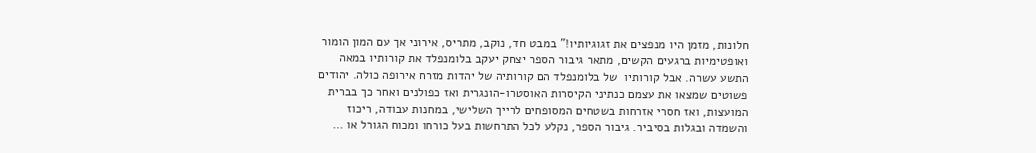חלונות, מזמן היו מנפצים את זגוגיותיו!” במבט חד, נוקב, מתריס, אירוני אך עם המון הומור ואופטימיות ברגעים הקשים, מתאר גיבור הספר יצחק יעקב בלומנפלד את קורותיו במאה התשע עשרה. אבל קורותיו  של בלומנפלד הם קורותיה של יהדות מזרח אירופה כולה. יהודים פשוטים שמצאו את עצמם כנתיני הקיסרות האוסטרו-הונגרית ואז כפולנים ואחר כך בברית המועצות, ואז חסרי אזרחות בשטחים המסופחים לרייך השלישי, במחנות עבודה, ריכוז והשמדה ובגלות בסיביר. גיבור הספר, נקלע לכל התרחשות בעל כורחו ומכוח הגורל או …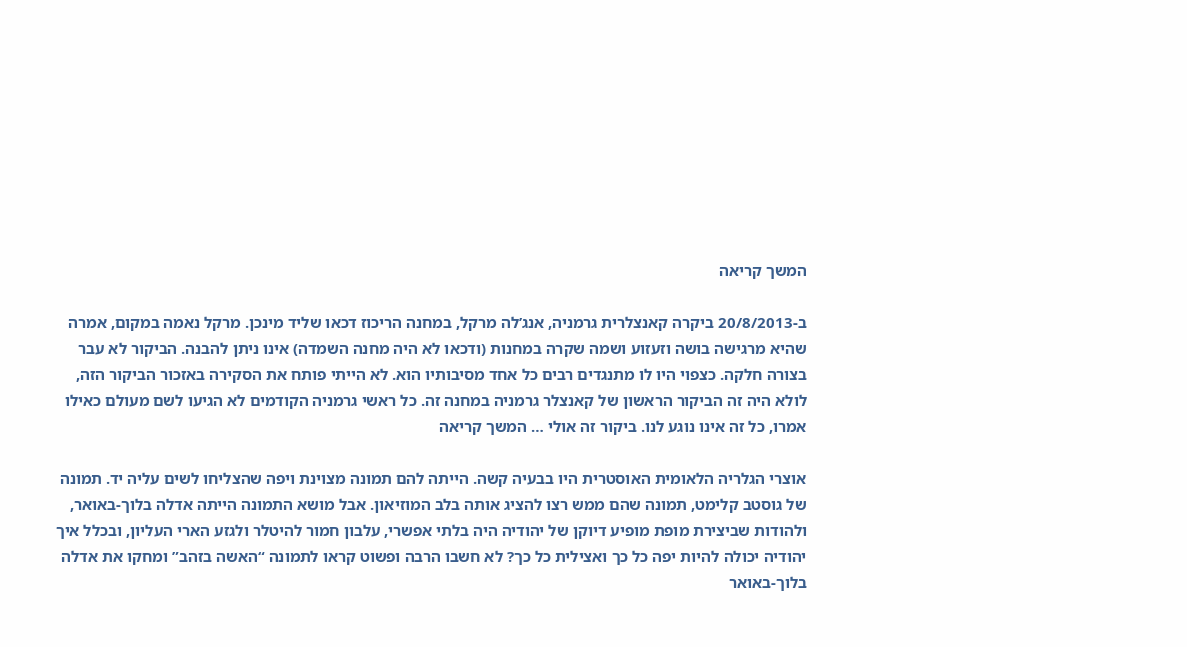המשך קריאה

ב-20/8/2013 ביקרה קאנצלרית גרמניה, אנג’לה מרקל, במחנה הריכוז דכאו שליד מינכן. מרקל נאמה במקום, אמרה שהיא מרגישה בושה וזעזוע ושמה שקרה במחנות (ודכאו לא היה מחנה השמדה) אינו ניתן להבנה. הביקור לא עבר בצורה חלקה. כצפוי היו לו מתנגדים רבים כל אחד מסיבותיו הוא. לא הייתי פותח את הסקירה באזכור הביקור הזה, לולא היה זה הביקור הראשון של קאנצלר גרמניה במחנה זה. כל ראשי גרמניה הקודמים לא הגיעו לשם מעולם כאילו אמרו, כל זה אינו נוגע לנו. ביקור זה אולי … המשך קריאה

אוצרי הגלריה הלאומית האוסטרית היו בבעיה קשה. הייתה להם תמונה מצוינת ויפה שהצליחו לשים עליה יד. תמונה של גוסטב קלימט, תמונה שהם ממש רצו להציג אותה בלב המוזיאון. אבל מושא התמונה הייתה אדלה בלוך-באואר, ולהודות שביצירת מופת מופיע דיוקן של יהודיה היה בלתי אפשרי, עלבון חמור להיטלר ולגזע הארי העליון, ובכלל איך יהודיה יכולה להיות יפה כל כך ואצילית כל כך? לא חשבו הרבה ופשוט קראו לתמונה “האשה בזהב” ומחקו את אדלה בלוך-באואר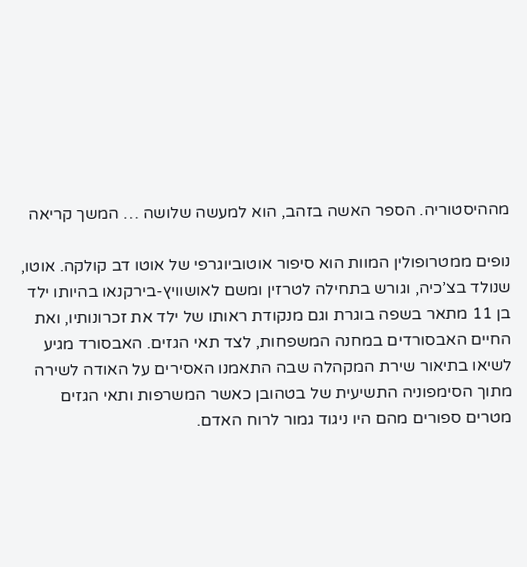מההיסטוריה. הספר האשה בזהב, הוא למעשה שלושה … המשך קריאה

נופים ממטרופולין המוות הוא סיפור אוטוביוגרפי של אוטו דב קולקה. אוטו, שנולד בצ’כיה, וגורש בתחילה לטרזין ומשם לאושוויץ-בירקנאו בהיותו ילד בן 11 מתאר בשפה בוגרת וגם מנקודת ראותו של ילד את זכרונותיו, ואת החיים האבסורדים במחנה המשפחות, לצד תאי הגזים. האבסורד מגיע לשיאו בתיאור שירת המקהלה שבה התאמנו האסירים על האודה לשירה מתוך הסימפוניה התשיעית של בטהובן כאשר המשרפות ותאי הגזים מטרים ספורים מהם היו ניגוד גמור לרוח האדם.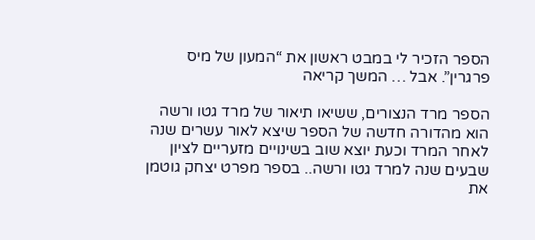הספר הזכיר לי במבט ראשון את “המעון של מיס פרגרין”. אבל … המשך קריאה

הספר מרד הנצורים, ששיאו תיאור של מרד גטו ורשה הוא מהדורה חדשה של הספר שיצא לאור עשרים שנה לאחר המרד וכעת יוצא שוב בשינויים מזעריים לציון שבעים שנה למרד גטו ורשה.. בספר מפרט יצחק גוטמן את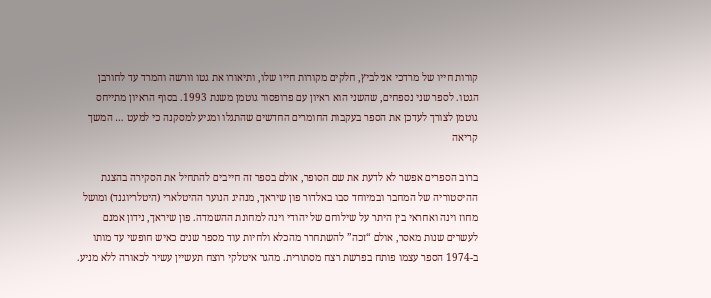קורות חייו של מרדכי אנילביץ, חלקים מקורות חייו שלו, ותיאורו את גטו וורשה והמרד עד לחורבן הגטו. לספר שני נספחים, שהשני הוא ראיון עם פרופסור גוטמן משנת 1993. בסוף הראיון מתייחס גוטמן לצורך לעדכן את הספר בעקבות החומרים החדשים שהתגלו ומגיע למסקנה כי למעט … המשך קריאה

ברוב הספרים אפשר לא לדעת את שם הסופר, אולם בספר זה חייבים להתחיל את הסקירה בהצגת ההיסטוריה של המחבר ובמיוחד סבו באלדור פון שיראך, מנהיג הנוער ההיטלארי (היטלריוגנד) ומושל מחוז וינה ואחראי בין היתר על שילוחם של יהודי וינה למחונת ההשמדה. פון שיראך, נידון אמנם לעשרים שנות מאסר, אולם “זכה” להשתחרר מהכלא ולחיות עוד מספר שנים כאיש חופשי עד מותו ב-1974 הספר עצמו פותח בפרשת רצח מסתורית. מהגר איטלקי רוצח תעשיין עשיר לכאורה ללא מניע.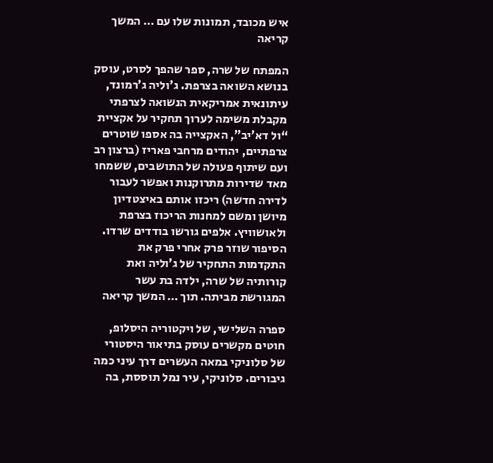איש מכובד, תמונות שלו עם … המשך קריאה

המפתח של שרה, ספר שהפך לסרט, עוסק בנושא השואה בצרפת. ג’וליה ג’רמונד, עיתונאית אמריקאית הנשואה לצרפתי מקבלת משימה לערוך תחקיר על אקציית “ול דא’יב”, האקצייה בה אספו שוטרים צרפתיים, יהודים מרחבי פאריז (ברצון רב ועם שיתוף פעולה של התושבים, ששמחו מאד שדירות מתרוקנות ואפשר לעבור לדירה חדשה) ריכזו אותם באיצטדיון מיושן ומשם למחנות הריכוז בצרפת ולאושוויץ. אלפים גורשו בודדים שרדו. הסיפור שוזר פרק אחרי פרק את התקדמות התחקיר של ג’וליה ואת קורותיה של שרה, ילדה בת עשר המגורשת מביתה. תוך … המשך קריאה

ספרה השלישי, של ויקטוריה היסלופ, חוטים מקשרים עוסק בתיאור היסטורי של סלוניקי במאה העשרים דרך עיני כמה גיבורים. סלוניקי, עיר נמל תוססת, בה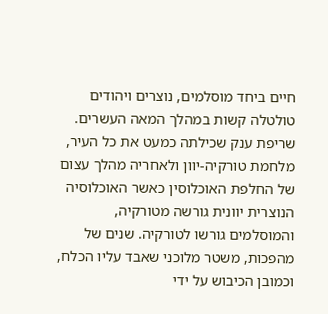חיים ביחד מוסלמים, נוצרים ויהודים טולטלה קשות במהלך המאה העשרים. שריפת ענק שכילתה כמעט את כל העיר, מלחמת טורקיה-יוון ולאחריה מהלך עצום של החלפת האוכלוסין כאשר האוכלוסיה הנוצרית יוונית גורשה מטורקיה, והמוסלמים גורשו לטורקיה. שנים של  מהפכות, משטר מלוכני שאבד עליו הכלח, וכמובן הכיבוש על ידי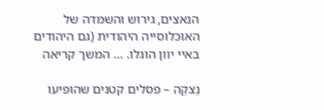הנאצים, גירוש והשמדה של האוכלוסייה היהודית (גם היהודים באיי יוון הוגלו. … המשך קריאה

נֵצקֵה – פסלים קטנים שהופיעו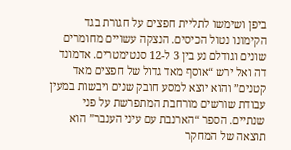ביפן ושימשו לתליית חפצים על חגורת בגד הקימונו נטול הכיסים. הנצקה עשויים מחומרים שונים וגודלם נע בין 3 ל-12 סנטימטרים. אדמונד דה ואל ירש “אוסף מאד גדול של חפצים מאד קטנים” והוא יוצא למסע חובק שנים ויבשות במעין עבודת שורשים מורחבת המתפרשת על פני שנתיים. הספר “הארנבת עם עיני הענבר” הוא תוצאה של המחקר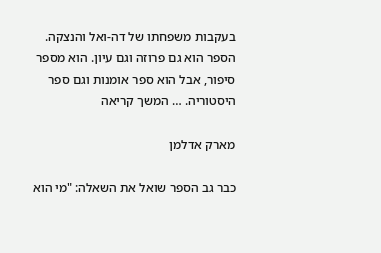בעקבות משפחתו של דה-ואל והנצקה. הספר הוא גם פרוזה וגם עיון. הוא מספר סיפור, אבל הוא ספר אומנות וגם ספר היסטוריה. … המשך קריאה

מארק אדלמן

כבר גב הספר שואל את השאלה: "מי הוא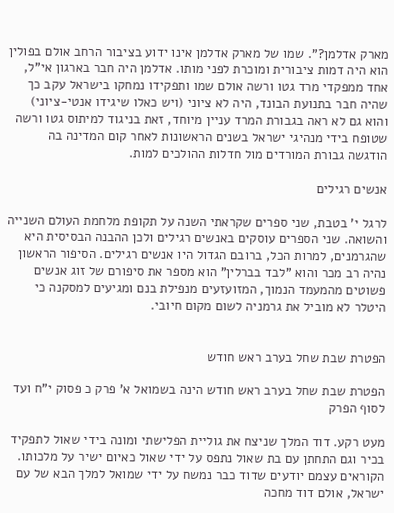מארק אדלמן?". שמו של מארק אדלמן אינו ידוע בציבור הרחב אולם בפולין הוא היה דמות ציבורית ומוכרת לפני מותו. אדלמן היה חבר בארגון אי"ל, אחד ממפקדי מרד גטו ורשה אולם שמו ותפקידו נמחקו בישראל עקב כך שהיה חבר בתנועת הבונד, היה לא ציוני (ויש כאלו שיגידו אנטי-ציוני) והוא גם לא ראה בגבורת המרד עניין מיוחד, זאת בניגוד למיתוס גטו ורשה שטופח בידי מנהיגי ישראל בשנים הראשונות לאחר קום המדינה בה הודגשה גבורת המורדים מול חדלות ההולכים למות.

אנשים רגילים

לרגל י' בטבת, שני ספרים שקראתי השנה על תקופת מלחמת העולם השנייה והשואה. שני הספרים עוסקים באנשים רגילים ולכן ההבנה הבסיסית היא שהגרמנים, למרות הכל, ברובם הגדול היו אנשים רגילים. הסיפור הראשון נהיה רב מכר והוא "לבד בברלין" הוא מספר את סיפורם של זוג אנשים פשוטים מהמעמד הנמוך, המזועזעים מנפילת בנם ומגיעים למסקנה כי היטלר לא מוביל את גרמניה לשום מקום חיובי.


הפטרת שבת שחל בערב ראש חודש

הפטרת שבת שחל בערב ראש חודש הינה בשמואל א' פרק כ פסוק י"ח ועד לסוף הפרק

מעט רקע. דוד המלך שניצח את גוליית הפלישתי ומונה בידי שאול לתפקיד בכיר וגם התחתן עם בת שאול נתפס על ידי שאול כאיום ישיר על מלכותו. הקוראים עצמם יודעים שדוד כבר נמשח על ידי שמואל למלך הבא של עם ישראל, אולם דוד מחכה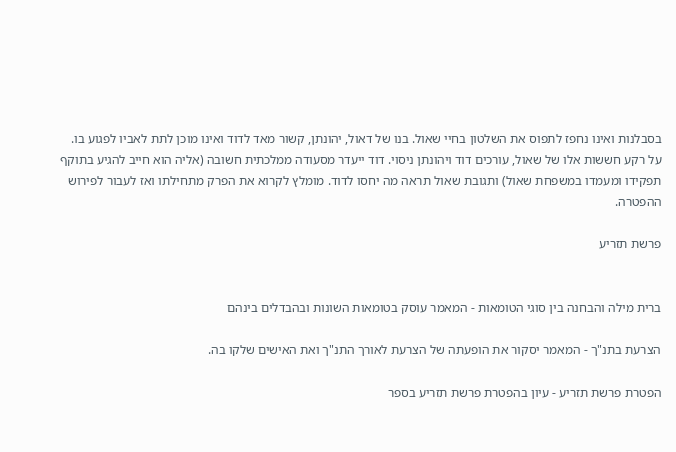בסבלנות ואינו נחפז לתפוס את השלטון בחיי שאול. בנו של דאול, יהונתן, קשור מאד לדוד ואינו מוכן לתת לאביו לפגוע בו.
על רקע חששות אלו של שאול, עורכים דוד ויהונתן ניסוי. דוד ייעדר מסעודה ממלכתית חשובה (אליה הוא חייב להגיע בתוקף תפקידו ומעמדו במשפחת שאול) ותגובת שאול תראה מה יחסו לדוד. מומלץ לקרוא את הפרק מתחילתו ואז לעבור לפירוש ההפטרה.

פרשת תזריע


ברית מילה והבחנה בין סוגי הטומאות - המאמר עוסק בטומאות השונות ובהבדלים בינהם

הצרעת בתנ"ך - המאמר יסקור את הופעתה של הצרעת לאורך התנ"ך ואת האישים שלקו בה.

הפטרת פרשת תזריע - עיון בהפטרת פרשת תזריע בספר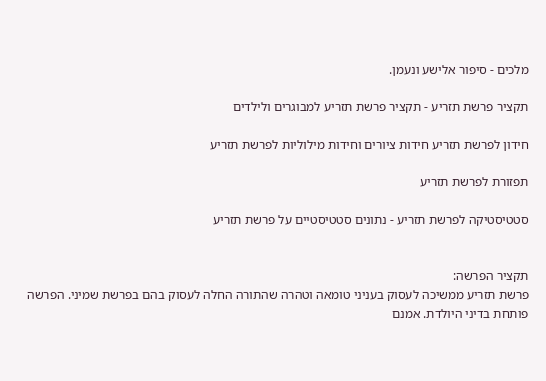מלכים - סיפור אלישע ונעמן.

תקציר פרשת תזריע - תקציר פרשת תזריע למבוגרים ולילדים

חידון לפרשת תזריע חידות ציורים וחידות מילוליות לפרשת תזריע

תפזורת לפרשת תזריע

סטטיסטיקה לפרשת תזריע - נתונים סטטיסטיים על פרשת תזריע


תקציר הפרשה:
פרשת תזריע ממשיכה לעסוק בעניני טומאה וטהרה שהתורה החלה לעסוק בהם בפרשת שמיני. הפרשה פותחת בדיני היולדת. אמנם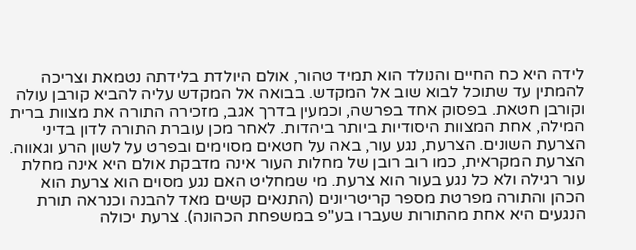לידה היא כח החיים והנולד הוא תמיד טהור, אולם היולדת בלידתה נטמאת וצריכה להמתין עד שתוכל לבוא שוב אל המקדש. בבואה אל המקדש עליה להביא קורבן עולה וקורבן חטאת. בפסוק אחד בפרשה, וכמעין בדרך אגב, מזכירה התורה את מצוות ברית המילה, אחת המצוות היסודיות ביותר ביהדות. לאחר מכן עוברת התורה לדון בדיני הצרעת השונים. הצרעת, נגע עור, באה על חטאים מסוימים ובפרט על לשון הרע וגאווה. הצרעת המקראית, כמו רוב רובן של מחלות העור אינה מדבקת אולם היא אינה מחלת עור רגילה ולא כל נגע בעור הוא צרעת. מי שמחליט האם נגע מסוים הוא צרעת הוא הכהן והתורה מפרטת מספר קריטריונים (התנאים קשים מאד להבנה וכנראה תורת הנגעים היא אחת מהתורות שעברו בע"פ במשפחת הכהונה). צרעת יכולה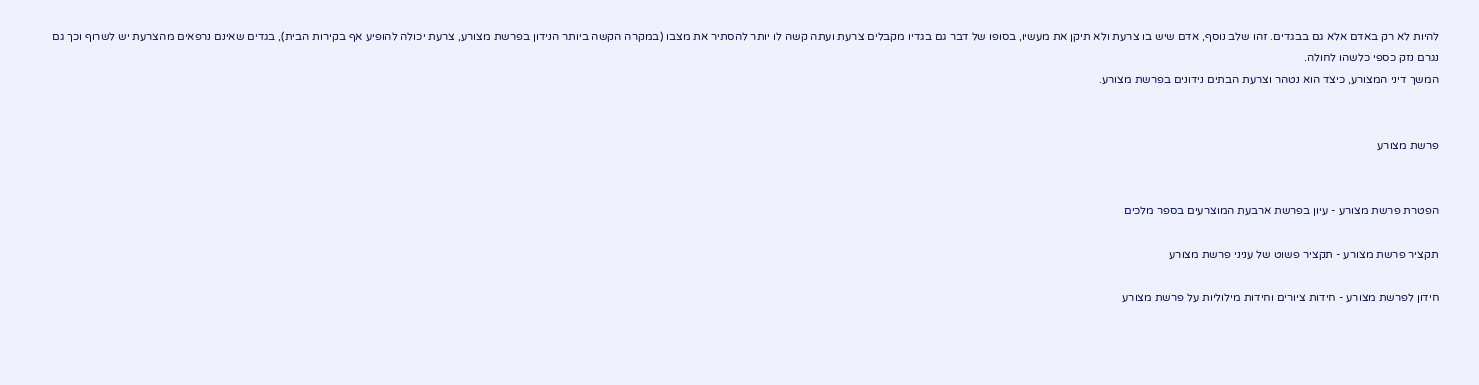להיות לא רק באדם אלא גם בבגדים. זהו שלב נוסף, אדם שיש בו צרעת ולא תיקן את מעשיו, בסופו של דבר גם בגדיו מקבלים צרעת ועתה קשה לו יותר להסתיר את מצבו (במקרה הקשה ביותר הנידון בפרשת מצורע, צרעת יכולה להופיע אף בקירות הבית), בגדים שאינם נרפאים מהצרעת יש לשרוף וכך גם נגרם נזק כספי כלשהו לחולה.
המשך דיני המצורע, כיצד הוא נטהר וצרעת הבתים נידונים בפרשת מצורע.


פרשת מצורע


הפטרת פרשת מצורע - עיון בפרשת ארבעת המוצרעים בספר מלכים

תקציר פרשת מצורע - תקציר פשוט של עניני פרשת מצורע

חידון לפרשת מצורע - חידות ציורים וחידות מילוליות על פרשת מצורע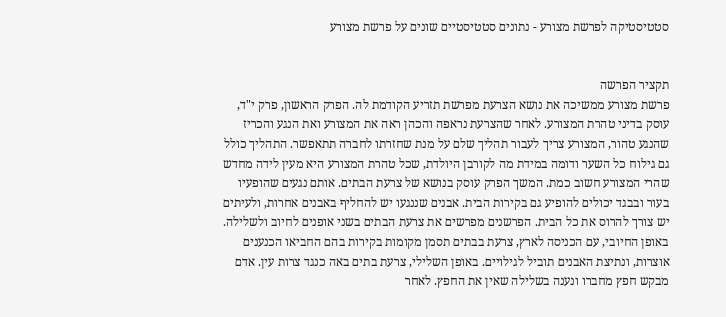סטטיסטיקה לפרשת מצורע - נתונים סטטיסטיים שונים על פרשת מצורע


תקציר הפרשה
פרשת מצורע ממשיכה את נושא הצרעת מפרשת תזריע הקודמת לה. הפרק הראשון, פרק י"ד, עוסק בדיני טהרת המצורע. לאחר שהצרעת נראפה והכהן ראה את המצורע ואת הנגע והכריז שהנגע טהור, המצורע צריך לעבור תהליך שלם על מנת שחזרתו לחברה תתאפשר. התהליך כולל גם גילוח כל השער ודומה במידת מה לקורבן היולדת, שכל טהרת המצורע היא מעין לידה מחדש שהרי המצורע חשוב כמת. המשך הפרק עוסק בנושא של צרעת הבתים. אותם נגעים שהופעיו בעור ובבגד יכולים להופיע גם בקירות הבית. אבנים שננגעו יש להחליף באבנים אחרות, ולעיתים יש צורך להרוס את כל הבית. הפרשנים מפרשים את צרעת הבתים בשני אופנים לחיוב ולשלילה. באופן החיובי, עם הכניסה לארץ, צרעת בבתים תסמן מקומות בקירות בהם החביאו הכנענים אוצרות, ונתיצת האבנים תוביל לגילויים. באופן השלילי, צרעת בתים באה כנגד צרות עין. אדם מבקש חפץ מחברו ונענה בשלילה שאין את החפץ. לאחר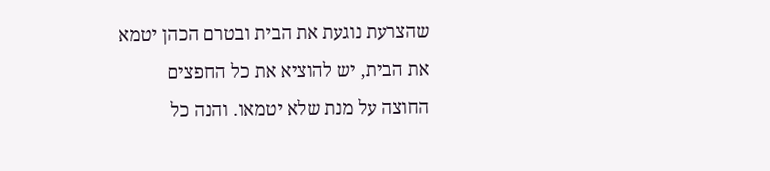שהצרעת נוגעת את הבית ובטרם הכהן יטמא את הבית, יש להוציא את כל החפצים החוצה על מנת שלא יטמאו. והנה כל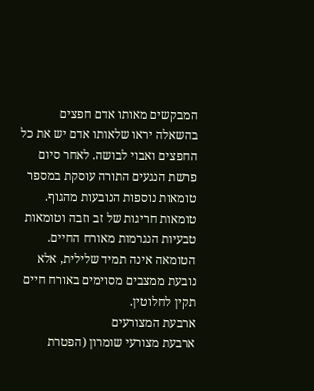המבקשים מאותו אדם חפצים בהשאלה יראו שלאותו אדם יש את כל החפצים ואבוי לבושה. לאחר סיום פרשת הנגעים התורה עוסקת במספר טומאות נוספות הנובעות מהגוף. טומאות חריגות של זב וזבה וטומאות טבעיות הנגרמות מאורח החיים. הטומאה אינה תמיד שלילית, אלא נובעת ממצבים מסוימים באורח חיים תקין לחלוטין.
ארבעת המצורעים
ארבעת מצורעי שומרון (הפטרת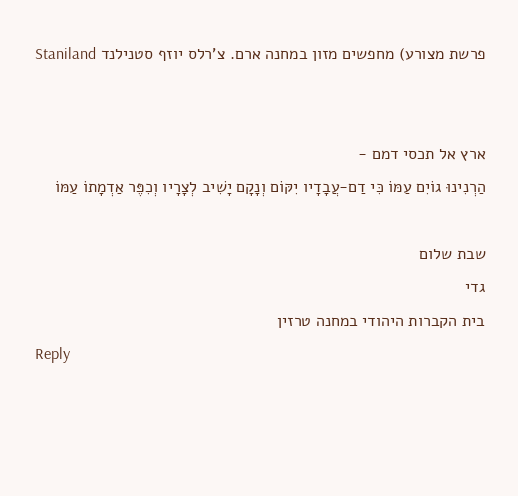פרשת מצורע) מחפשים מזון במחנה ארם. צ'רלס יוזף סטנילנד Staniland


ארץ אל תכסי דמם -
הַרְנִינוּ גוֹיִם עַמּוֹ כִּי דַם-עֲבָדָיו יִקּוֹם וְנָקָם יָשִׁיב לְצָרָיו וְכִפֶּר אַדְמָתוֹ עַמּוֹ

שבת שלום
גדי
בית הקברות היהודי במחנה טרזין
Reply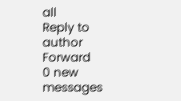all
Reply to author
Forward
0 new messages